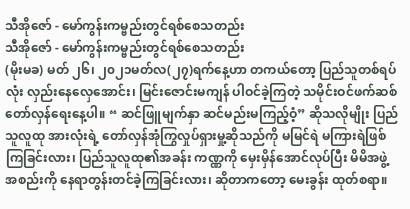သီအိုဇော် - မော်ကွန်းကမ္ဗည်းတွင်ရစ်စေသတည်း
သီအိုဇော် - မော်ကွန်းကမ္ဗည်းတွင်ရစ်စေသတည်း
(မိုးမခ) မတ် ၂၆၊ ၂၀၂၁မတ်လ(၂၇)ရက်နေ့ဟာ တကယ်တော့ ပြည်သူတစ်ရပ်လုံး လှည်းနေလှေအောင်း၊ မြင်းဇောင်းမကျန် ပါဝင်ခဲ့ကြတဲ့ သမိုင်းဝင်ဖက်ဆစ်တော်လှန်ရေးနေ့ပါ။ “ ဆင်ဖြူမျက်နှာ ဆင်မည်းမကြည့်ဝံ့” ဆိုသလိုမျိုး ပြည်သူလူထု အားလုံးရဲ့ တော်လှန်အုံကြွလှုပ်ရှားမှု့ဆိုသည်ကို မမြင်ရဲ မကြားရဲဖြစ်ကြခြင်းလား၊ ပြည်သူလူထု၏အခန်း ကဏ္ဏကို မှေးမှိန်အောင်လုပ်ပြီး မိမိအဖွဲ့အစည်းကို နေရာတွန်းတင်ခဲ့ကြခြင်းလား၊ ဆိုတာကတော့ မေးခွန်း ထုတ်စရာ။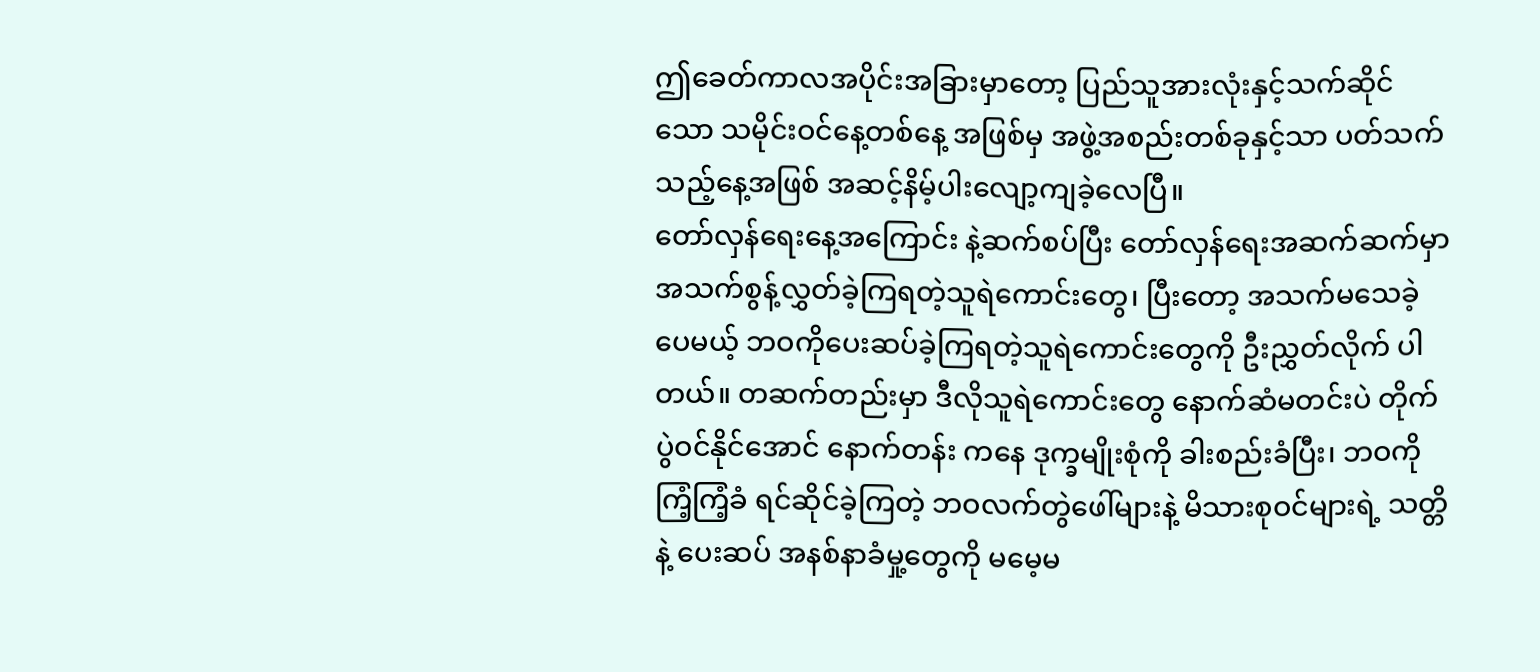ဤခေတ်ကာလအပိုင်းအခြားမှာတော့ ပြည်သူအားလုံးနှင့်သက်ဆိုင်သော သမိုင်းဝင်နေ့တစ်နေ့ အဖြစ်မှ အဖွဲ့အစည်းတစ်ခုနှင့်သာ ပတ်သက်သည့်နေ့အဖြစ် အဆင့်နိမ့်ပါးလျော့ကျခဲ့လေပြီ။
တော်လှန်ရေးနေ့အကြောင်း နဲ့ဆက်စပ်ပြီး တော်လှန်ရေးအဆက်ဆက်မှာ အသက်စွန့်လွှတ်ခဲ့ကြရတဲ့သူရဲကောင်းတွေ၊ ပြီးတော့ အသက်မသေခဲ့ပေမယ့် ဘဝကိုပေးဆပ်ခဲ့ကြရတဲ့သူရဲကောင်းတွေကို ဦးညွှတ်လိုက် ပါတယ်။ တဆက်တည်းမှာ ဒီလိုသူရဲကောင်းတွေ နောက်ဆံမတင်းပဲ တိုက်ပွဲဝင်နိုင်အောင် နောက်တန်း ကနေ ဒုက္ခမျိုးစုံကို ခါးစည်းခံပြီး၊ ဘဝကို ကြံ့ကြံ့ခံ ရင်ဆိုင်ခဲ့ကြတဲ့ ဘဝလက်တွဲဖေါ်များနဲ့ မိသားစုဝင်များရဲ့ သတ္တိနဲ့ ပေးဆပ် အနစ်နာခံမှု့တွေကို မမေ့မ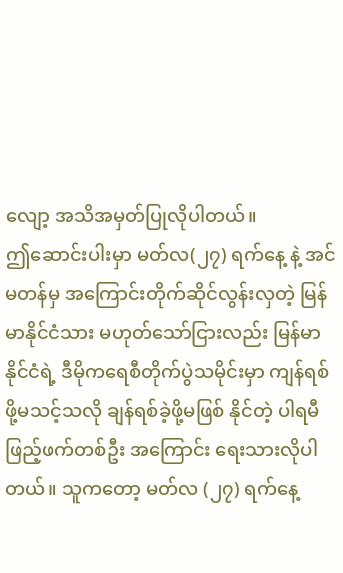လျော့ အသိအမှတ်ပြုလိုပါတယ်။
ဤဆောင်းပါးမှာ မတ်လ(၂၇) ရက်နေ့ နဲ့ အင်မတန်မှ အကြောင်းတိုက်ဆိုင်လွန်းလှတဲ့ မြန်မာနိုင်ငံသား မဟုတ်သော်ငြားလည်း မြန်မာနိုင်ငံရဲ့ ဒီမိုကရေစီတိုက်ပွဲသမိုင်းမှာ ကျန်ရစ်ဖို့မသင့်သလို ချန်ရစ်ခဲ့ဖို့မဖြစ် နိုင်တဲ့ ပါရမီ ဖြည့်ဖက်တစ်ဦး အကြောင်း ရေးသားလိုပါတယ်။ သူကတော့ မတ်လ (၂၇) ရက်နေ့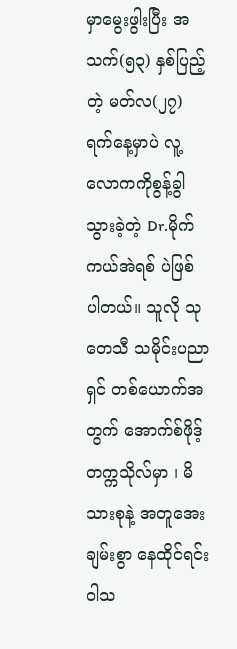မှာမွေးဖွါးပြီး အသက်(၅၃) နှစ်ပြည့်တဲ့ မတ်လ(၂၇) ရက်နေ့မှာပဲ လူ့လောကကိုစွန့်ခွါသွားခဲ့တဲ့ Dr.မိုက်ကယ်အဲရစ် ပဲဖြစ် ပါတယ်။ သူလို သုတေသီ သမိုင်းပညာရှင် တစ်ယောက်အတွက် အောက်စ်ဖိုဒ့် တက္ကသိုလ်မှာ ၊ မိသားစုနဲ့ အတူအေးချမ်းစွာ နေထိုင်ရင်း ဝါသ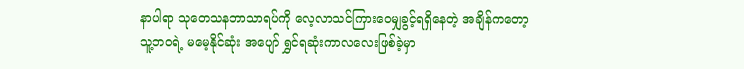နာပါရာ သုတေသနဘာသာရပ်ကို လေ့လာသင်ကြားဝေမျှခွင့်ရရှိနေတဲ့ အချိန်ကတော့ သူ့ဘဝရဲ့ မမေ့နိုင်ဆုံး အပျော် ရွှင်ရဆုံးကာလလေးဖြစ်ခဲ့မှာ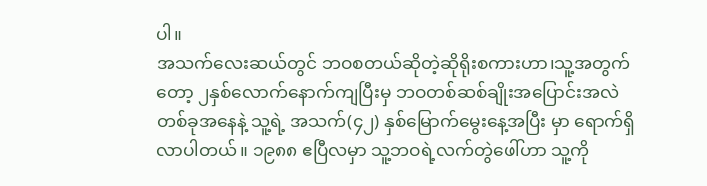ပါ။
အသက်လေးဆယ်တွင် ဘဝစတယ်ဆိုတဲ့ဆိုရိုးစကားဟာ၊သူ့အတွက်တော့ ၂နှစ်လောက်နောက်ကျပြီးမှ ဘဝတစ်ဆစ်ချိုးအပြောင်းအလဲတစ်ခုအနေနဲ့ သူ့ရဲ့ အသက်(၄၂) နှစ်မြောက်မွေးနေ့အပြီး မှာ ရောက်ရှိလာပါတယ်။ ၁၉၈၈ ဧပြီလမှာ သူ့ဘဝရဲ့လက်တွဲဖေါ်ဟာ သူ့ကို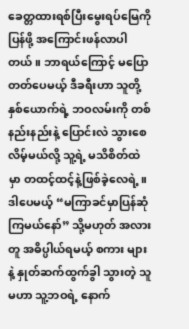ခေတ္တထားရစ်ပြီးမွေးရပ်မြေကို ပြန်ဖို့ အကြောင်းဖန်လာပါတယ်။ ဘာရယ်ကြောင့် မပြောတတ်ပေမယ့် ဒီခရီးဟာ သူတို့နှစ်ယောက်ရဲ့ ဘဝလမ်းကို တစ်နည်းနည်းနဲ့ ပြောင်းလဲ သွားစေလိမ့်မယ်လို့ သူ့ရဲ့ မသိစိတ်ထဲမှာ တထင့်ထင့်နဲ့ဖြစ်ခဲ့လေရဲ့။ ဒါပေမယ့် “မကြာခင်မှာပြန်ဆုံ ကြမယ်နော်” သို့မဟုတ် အလားတူ အဓိပ္ပါယ်ရမယ့် စကား များ နဲ့ နှုတ်ဆက်ထွက်ခွါ သွားတဲ့ သူမဟာ သူ့ဘဝရဲ့ နောက်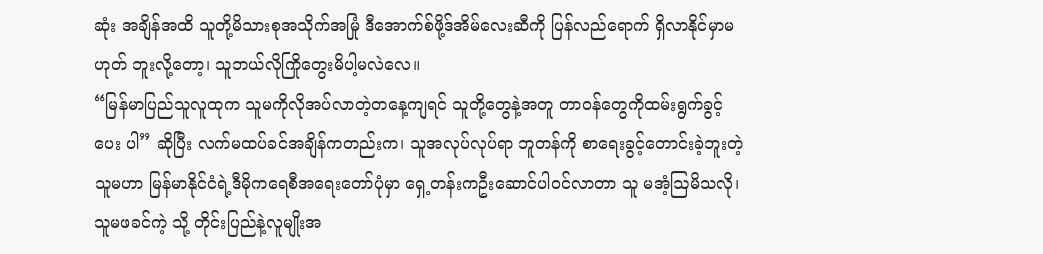ဆုံး အချိန်အထိ သူတို့မိသားစုအသိုက်အမြုံ ဒီအောက်စ်ဖို့ဒ်အိမ်လေးဆီကို ပြန်လည်ရောက် ရှိလာနိုင်မှာမဟုတ် ဘူးလို့တော့၊ သူဘယ်လိုကြိုတွေးမိပါ့မလဲလေ။
“မြန်မာပြည်သူလူထုက သူမကိုလိုအပ်လာတဲ့တနေ့ကျရင် သူတို့တွေနဲ့အတူ တာဝန်တွေကိုထမ်းရွက်ခွင့်ပေး ပါ” ဆိုပြီး လက်မထပ်ခင်အချိန်ကတည်းက၊ သူအလုပ်လုပ်ရာ ဘူတန်ကို စာရေးခွင့်တောင်းခဲ့ဘူးတဲ့ သူမဟာ မြန်မာနိုင်ငံရဲ့ဒီမိုကရေစီအရေးတော်ပုံမှာ ရှေ့တန်းကဦးဆောင်ပါဝင်လာတာ သူ မအံ့ဩမိသလို၊ သူမဖခင်ကဲ့ သို့ တိုင်းပြည်နဲ့လူမျိုးအ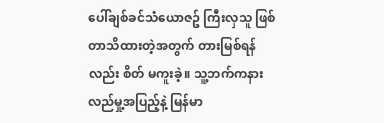ပေါ်ချစ်ခင်သံယောဇဥ် ကြီးလှသူ ဖြစ်တာသိထားတဲ့အတွက် တားမြစ်ရန်လည်း စိတ် မကူးခဲ့။ သူ့ဘက်ကနားလည်မှု့အပြည့်နဲ့ မြန်မာ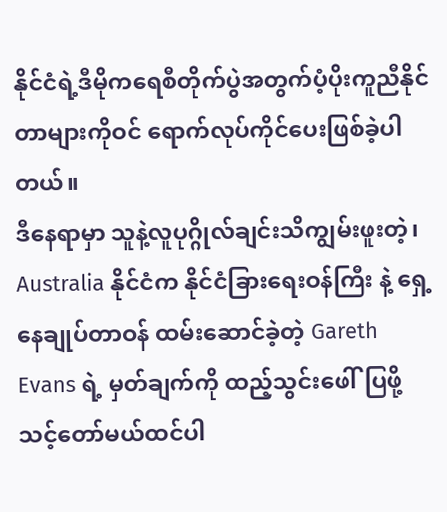နိုင်ငံရဲ့ဒီမိုကရေစီတိုက်ပွဲအတွက်ပံ့ပိုးကူညီနိုင်တာများကိုဝင် ရောက်လုပ်ကိုင်ပေးဖြစ်ခဲ့ပါတယ်။
ဒီနေရာမှာ သူနဲ့လူပုဂ္ဂိုလ်ချင်းသိကျွမ်းဖူးတဲ့၊ Australia နိုင်ငံက နိုင်ငံခြားရေးဝန်ကြီး နဲ့ ရှေ့နေချုပ်တာဝန် ထမ်းဆောင်ခဲ့တဲ့ Gareth Evans ရဲ့ မှတ်ချက်ကို ထည့်သွင်းဖေါ်ပြဖို့ သင့်တော်မယ်ထင်ပါ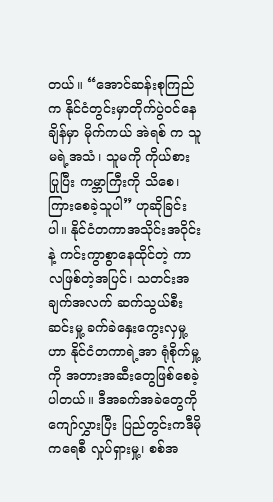တယ်။ “အောင်ဆန်းစုကြည်က နိုင်ငံတွင်းမှာတိုက်ပွဲဝင်နေချိန်မှာ မိုက်ကယ် အဲရစ် က သူမရဲ့အသံ၊ သူမကို ကိုယ်စား ပြုပြီး ကမ္ဘာကြီးကို သိစေ၊ကြားစေခဲ့သူပါ” ဟုဆိုခြင်းပါ။ နိုင်ငံတကာအသိုင်းအဝိုင်း နဲ့ ကင်းကွာစွာနေထိုင်တဲ့ ကာလဖြစ်တဲ့အပြင်၊ သတင်းအချက်အလက် ဆက်သွယ်စီးဆင်းမှု့ ခက်ခဲနှေးကွေးလှမှု့ဟာ နိုင်ငံတကာရဲ့အာ ရုံစိုက်မှု့ကို အတားအဆီးတွေဖြစ်စေခဲ့ပါတယ်။ ဒီအခက်အခဲတွေကိုကျော်လွှားပြီး ပြည်တွင်းကဒီမိုကရေစီ လှုပ်ရှားမှု့၊ စစ်အ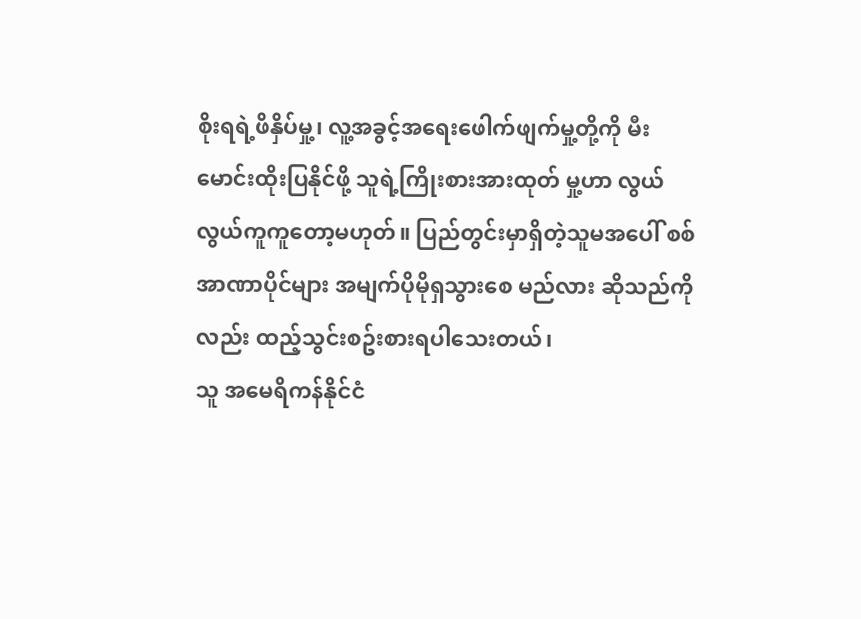စိုးရရဲ့ဖိနှိပ်မှု့၊ လူ့အခွင့်အရေးဖေါက်ဖျက်မှု့တို့ကို မီးမောင်းထိုးပြနိုင်ဖို့ သူရဲ့ကြိုးစားအားထုတ် မှု့ဟာ လွယ်လွယ်ကူကူတော့မဟုတ်။ ပြည်တွင်းမှာရှိတဲ့သူမအပေါ် စစ်အာဏာပိုင်များ အမျက်ပိုမိုရှသွားစေ မည်လား ဆိုသည်ကိုလည်း ထည့်သွင်းစဥ်းစားရပါသေးတယ်၊
သူ အမေရိကန်နိုင်ငံ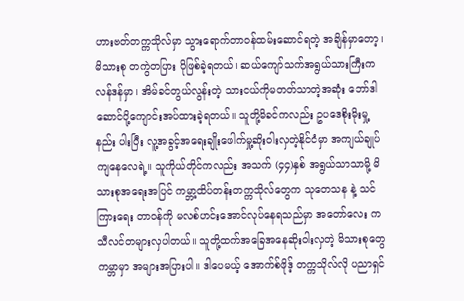ဟားဗတ်တက္ကသိုလ်မှာ သွားရောက်တာဝန်ထမ်းဆောင်ရတဲ့ အချိန်မှာတော့၊ မိသားစု တကွဲတပြား ပိုဖြစ်ခဲ့ရတယ်၊ ဆယ်ကျော်သက်အရွယ်သားကြီးကလန်ဒန်မှာ၊ အိမ်ခင်တွယ်လွန်းတဲ့ သားငယ်ကိုမတတ်သာတဲ့အဆုံး ဘော်ဒါဆောင်ပို့ကျောင်းအပ်ထားခဲ့ရတယ်။ သူတို့မိခင်ကလည်း ဥပဒေစိုးမိုးမှု့နည်း ပါးပြီး လူ့အခွင့်အရေးချိုးဖေါက်မှု့ဆိုးဝါးလှတဲ့နိုင်ငံမှာ အကျယ်ချုပ်ကျနေလေရဲ့။ သူကိုယ်တိုင်ကလည်း အသက် (၄၄)နှစ် အရွယ်သာသာမို့ မိသားစုအရေးအပြင် ကမ္ဘာ့ထိပ်တန်းတက္ကသိုလ်တွေက သုတေသန နဲ့ သင်ကြားရေး တာဝန်ကို မလစ်ဟင်းအောင်လုပ်နေရသည်မှာ အတော်လေး ကသီလင်တများလှပါတယ်။ သူတို့ထက်အခြေအနေဆိုးဝါးလှတဲ့ မိသားစုတွေကမ္ဘာမှာ အများအပြားပါ။ ဒါပေမယ့် အောက်စ်ဖိုဒ့် တက္ကသိုလ်လို ပညာရှင်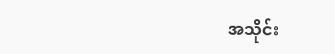အသိုင်း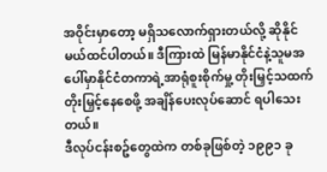အဝိုင်းမှာတော့ မရှိသလောက်ရှားတယ်လို့ ဆိုနိုင်မယ်ထင်ပါတယ်။ ဒီကြားထဲ မြန်မာနိုင်ငံနဲ့သူမအပေါ်မှာနိုင်ငံတကာရဲ့အာရုံစူးစိုက်မှု့ တိုးမြှင့်သထက်တိုးမြှင့်နေစေဖို့ အချိန်ပေးလုပ်ဆောင် ရပါသေးတယ်။
ဒီလုပ်ငန်းစဥ်တွေထဲက တစ်ခုဖြစ်တဲ့ ၁၉၉၁ ခု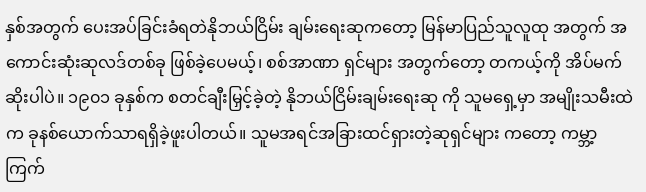နှစ်အတွက် ပေးအပ်ခြင်းခံရတဲနိုဘယ်ငြိမ်း ချမ်းရေးဆုကတော့ မြန်မာပြည်သူလူထု အတွက် အကောင်းဆုံးဆုလဒ်တစ်ခု ဖြစ်ခဲ့ပေမယ့်၊ စစ်အာဏာ ရှင်များ အတွက်တော့ တကယ့်ကို အိပ်မက်ဆိုးပါပဲ။ ၁၉၀၁ ခုနှစ်က စတင်ချီးမြှင့်ခဲ့တဲ့ နိုဘယ်ငြိမ်းချမ်းရေးဆု ကို သူမရှေ့မှာ အမျိုးသမီးထဲက ခုနစ်ယောက်သာရရှိခဲ့ဖူးပါတယ်။ သူမအရင်အခြားထင်ရှားတဲ့ဆုရှင်များ ကတော့ ကမ္ဘာ့ကြက်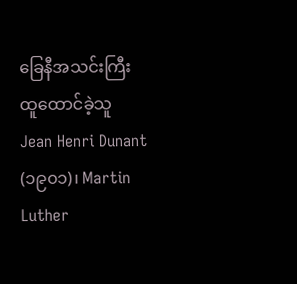ခြေနီအသင်းကြီးထူထောင်ခဲ့သူ Jean Henri Dunant (၁၉၀၁)၊ Martin Luther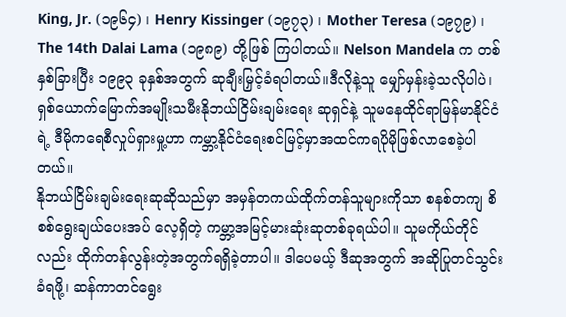King, Jr. (၁၉၆၄) ၊ Henry Kissinger (၁၉၇၃) ၊ Mother Teresa (၁၉၇၉) ၊ The 14th Dalai Lama (၁၉၈၉) တို့ဖြစ် ကြပါတယ်။ Nelson Mandela က တစ်နှစ်ခြားပြီး ၁၉၉၃ ခုနှစ်အတွက် ဆုချီးမြှင့်ခံရပါတယ်။ဒီလိုနဲ့သူ မျှော်မှန်းခဲ့သလိုပါပဲ၊ရှစ်ယောက်မြောက်အမျိုးသမီးနိုဘယ်ငြိမ်းချမ်းရေး ဆုရှင်နဲ့ သူမနေထိုင်ရာမြန်မာနိုင်ငံရဲ့ ဒီမိုကရေစီလှုပ်ရှားမှု့ဟာ ကမ္ဘာ့နိုင်ငံရေးစင်မြင့်မှာအထင်ကရပိုမိုဖြစ်လာစေခဲ့ပါတယ်။
နိုဘယ်ငြိမ်းချမ်းရေးဆုဆိုသည်မှာ အမှန်တကယ်ထိုက်တန်သူများကိုသာ စနစ်တကျ စိစစ်ရွေးချယ်ပေးအပ် လေ့ရှိတဲ့ ကမ္ဘာ့အမြင့်မားဆုံးဆုတစ်ခုရယ်ပါ။ သူမကိုယ်တိုင်လည်း ထိုက်တန်လွန်းတဲ့အတွက်ရရှိခဲ့တာပါ။ ဒါပေမယ့် ဒီဆုအတွက် အဆိုပြုတင်သွင်းခံရဖို့၊ ဆန်ကာတင်ရွေး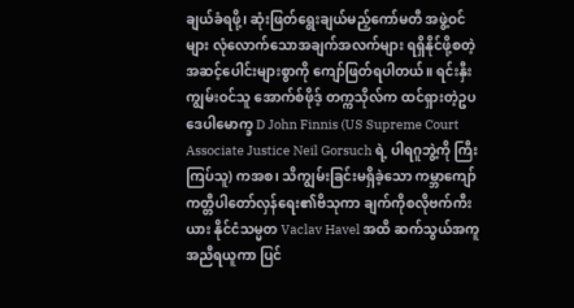ချယ်ခံရဖို့၊ ဆုံးဖြတ်ရွေးချယ်မည့်ကော်မတီ အဖွဲ့ဝင်များ လုံလောက်သောအချက်အလက်များ ရရှိနိုင်ဖို့စတဲ့အဆင့်ပေါင်းများစွာကို ကျော်ဖြတ်ရပါတယ်။ ရင်းနှီးကျွမ်းဝင်သူ အောက်စ်ဖိုဒ့် တက္ကသိုလ်က ထင်ရှားတဲ့ဥပဒေပါမောက္ခ D John Finnis (US Supreme Court Associate Justice Neil Gorsuch ရဲ့ ပါရဂူဘွဲ့ကို ကြီးကြပ်သူ) ကအစ၊ သိကျွမ်းခြင်းမရှိခဲ့သော ကမ္ဘာကျော်ကတ္တီပါတော်လှန်ရေး၏ဗိသုကာ ချက်ကိုစလိုဗက်ကီးယား နိုင်ငံသမ္မတ Vaclav Havel အထိ ဆက်သွယ်အကူအညီရယူကာ ပြင်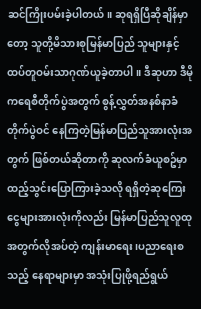ဆင်ကြိုးပမ်းခဲ့ပါတယ်။ ဆုရရှိပြီဆိုချိန်မှာတော့ သူတို့မိသားစုမြန်မာပြည် သူများနှင့်ထပ်တူဝမ်းသာဂုဏ်ယူခဲ့တာပါ။ ဒီဆုဟာ ဒီမိုကရေစီတိုက်ပွဲအတွက် စွန့်လွှတ်အနစ်နာခံ တိုက်ပွဲဝင် နေကြတဲ့မြန်မာပြည်သူအားလုံးအတွက် ဖြစ်တယ်ဆိုတာကို ဆုလက်ခံယူစဥ်မှာ ထည့်သွင်းပြောကြားခဲ့သလို ရရှိတဲ့ဆုကြေးငွေများအားလုံးကိုလည်း မြန်မာပြည်သူလူထုအတွက်လိုအပ်တဲ့ ကျန်းမာရေး၊ပညာရေးစသည့် နေရာများမှာ အသုံးပြုဖို့ရည်ရွယ်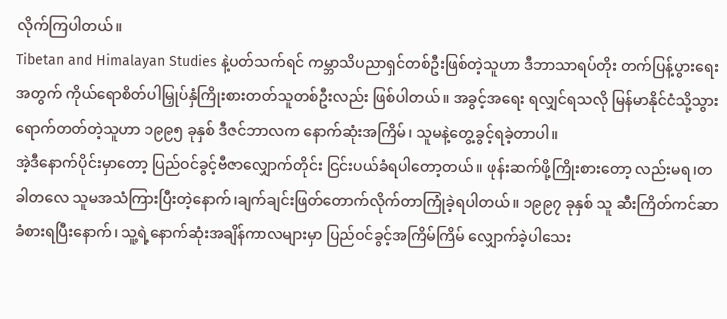လိုက်ကြပါတယ်။
Tibetan and Himalayan Studies နဲ့ပတ်သက်ရင် ကမ္ဘာသိပညာရှင်တစ်ဦးဖြစ်တဲ့သူဟာ ဒီဘာသာရပ်တိုး တက်ပြန့်ပွားရေးအတွက် ကိုယ်ရောစိတ်ပါမြှုပ်နှံကြိုးစားတတ်သူတစ်ဦးလည်း ဖြစ်ပါတယ်။ အခွင့်အရေး ရလျှင်ရသလို မြန်မာနိုင်ငံသို့သွားရောက်တတ်တဲ့သူဟာ ၁၉၉၅ ခုနှစ် ဒီဇင်ဘာလက နောက်ဆုံးအကြိမ်၊ သူမနဲ့တွေ့ခွင့်ရခဲ့တာပါ။
အဲ့ဒီနောက်ပိုင်းမှာတော့ ပြည်ဝင်ခွင့်ဗီဇာလျှောက်တိုင်း ငြင်းပယ်ခံရပါတော့တယ်။ ဖုန်းဆက်ဖို့ကြိုးစားတော့ လည်းမရ၊တခါတလေ သူမအသံကြားပြီးတဲ့နောက်၊ချက်ချင်းဖြတ်တောက်လိုက်တာကြုံခဲ့ရပါတယ်။ ၁၉၉၇ ခုနှစ် သူ ဆီးကြိတ်ကင်ဆာခံစားရပြီးနောက်၊ သူ့ရဲ့နောက်ဆုံးအချိန်ကာလများမှာ ပြည်ဝင်ခွင့်အကြိမ်ကြိမ် လျှောက်ခဲ့ပါသေး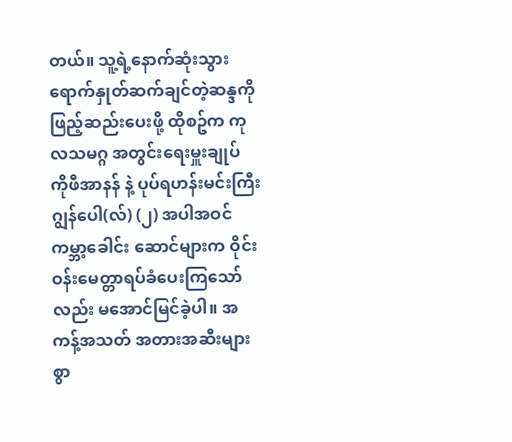တယ်။ သူ့ရဲ့နောက်ဆုံးသွားရောက်နှုတ်ဆက်ချင်တဲ့ဆန္ဒကို ဖြည့်ဆည်းပေးဖို့ ထိုစဥ်က ကုလသမဂ္ဂ အတွင်းရေးမှူးချုပ် ကိုဖီအာနန် နဲ့ ပုပ်ရဟန်းမင်းကြီး ဂျွန်ပေါ(လ်) (၂) အပါအဝင် ကမ္ဘာ့ခေါင်း ဆောင်များက ဝိုင်းဝန်းမေတ္တာရပ်ခံပေးကြသော်လည်း မအောင်မြင်ခဲ့ပါ။ အကန့်အသတ် အတားအဆီးများ စွာ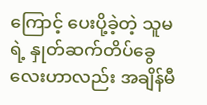ကြောင့် ပေးပို့ခဲ့တဲ့ သူမရဲ့ နှုတ်ဆက်တိပ်ခွေလေးဟာလည်း အချိန်မီ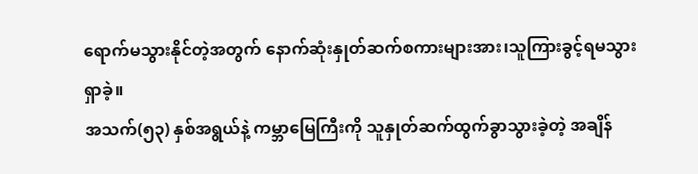ရောက်မသွားနိုင်တဲ့အတွက် နောက်ဆုံးနှုတ်ဆက်စကားများအား၊သူကြားခွင့်ရမသွားရှာခဲ့။
အသက်(၅၃) နှစ်အရွယ်နဲ့ ကမ္ဘာမြေကြီးကို သူနှုတ်ဆက်ထွက်ခွာသွားခဲ့တဲ့ အချိန်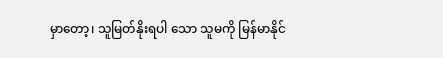မှာတော့၊ သူမြတ်နိုးရပါ သော သူမကို မြန်မာနိုင်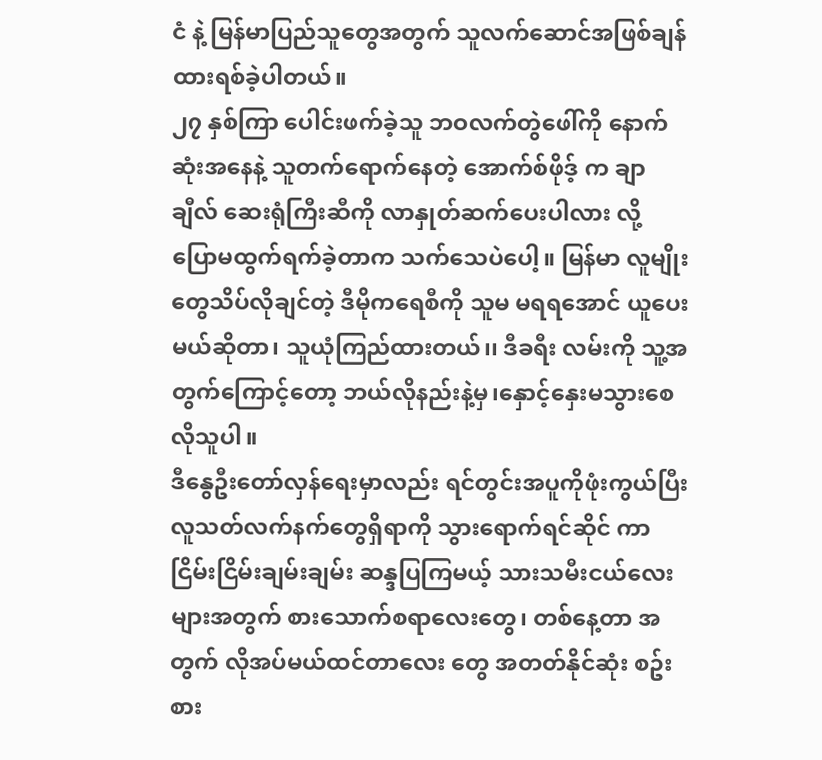ငံ နဲ့ မြန်မာပြည်သူတွေအတွက် သူလက်ဆောင်အဖြစ်ချန်ထားရစ်ခဲ့ပါတယ်။
၂၇ နှစ်ကြာ ပေါင်းဖက်ခဲ့သူ ဘဝလက်တွဲဖေါ်ကို နောက်ဆုံးအနေနဲ့ သူတက်ရောက်နေတဲ့ အောက်စ်ဖိုဒ့် က ချာချီလ် ဆေးရုံကြီးဆီကို လာနှုတ်ဆက်ပေးပါလား လို့ ပြောမထွက်ရက်ခဲ့တာက သက်သေပဲပေါ့။ မြန်မာ လူမျိုးတွေသိပ်လိုချင်တဲ့ ဒီမိုကရေစီကို သူမ မရရအောင် ယူပေးမယ်ဆိုတာ၊ သူယုံကြည်ထားတယ်၊၊ ဒီခရီး လမ်းကို သူ့အ တွက်ကြောင့်တော့ ဘယ်လိုနည်းနဲ့မှ၊နှောင့်နှေးမသွားစေလိုသူပါ။
ဒီနွေဦးတော်လှန်ရေးမှာလည်း ရင်တွင်းအပူကိုဖုံးကွယ်ပြီး လူသတ်လက်နက်တွေရှိရာကို သွားရောက်ရင်ဆိုင် ကာ ငြိမ်းငြိမ်းချမ်းချမ်း ဆန္ဒပြကြမယ့် သားသမီးငယ်လေးများအတွက် စားသောက်စရာလေးတွေ၊ တစ်နေ့တာ အတွက် လိုအပ်မယ်ထင်တာလေး တွေ အတတ်နိုင်ဆုံး စဥ်းစား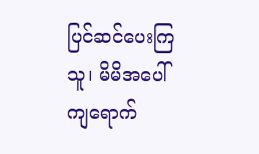ပြင်ဆင်ပေးကြသူ၊ မိမိအပေါ်ကျရောက်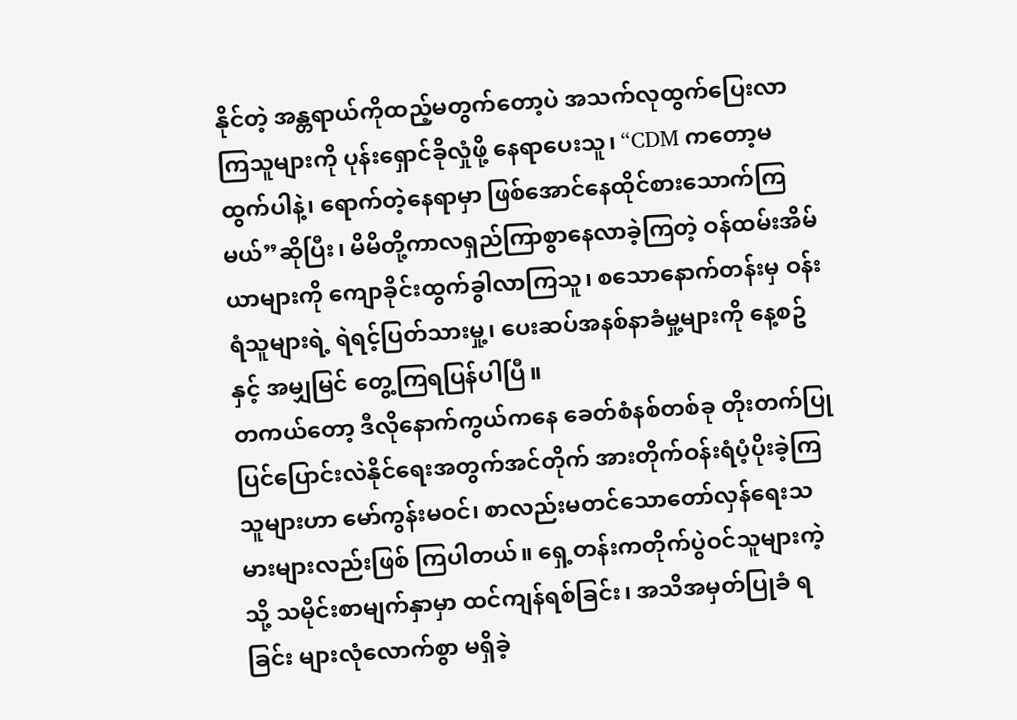နိုင်တဲ့ အန္တရာယ်ကိုထည့်မတွက်တော့ပဲ အသက်လုထွက်ပြေးလာကြသူများကို ပုန်းရှောင်ခိုလှုံဖို့ နေရာပေးသူ၊ “CDM ကတော့မထွက်ပါနဲ့၊ ရောက်တဲ့နေရာမှာ ဖြစ်အောင်နေထိုင်စားသောက်ကြမယ်”ဆိုပြီး၊ မိမိတို့ကာလရှည်ကြာစွာနေလာခဲ့ကြတဲ့ ဝန်ထမ်းအိမ်ယာများကို ကျောခိုင်းထွက်ခွါလာကြသူ၊ စသောနောက်တန်းမှ ဝန်းရံသူများရဲ့ ရဲရင့်ပြတ်သားမှု့၊ ပေးဆပ်အနစ်နာခံမှု့များကို နေ့စဥ်နှင့် အမျှမြင် တွေ့ကြရပြန်ပါပြီ။
တကယ်တော့ ဒီလိုနောက်ကွယ်ကနေ ခေတ်စံနစ်တစ်ခု တိုးတက်ပြုပြင်ပြောင်းလဲနိုင်ရေးအတွက်အင်တိုက် အားတိုက်ဝန်းရံပံ့ပိုးခဲ့ကြသူများဟာ မော်ကွန်းမဝင်၊ စာလည်းမတင်သောတော်လှန်ရေးသမားများလည်းဖြစ် ကြပါတယ်။ ရှေ့တန်းကတိုက်ပွဲဝင်သူများကဲ့သို့ သမိုင်းစာမျက်နှာမှာ ထင်ကျန်ရစ်ခြင်း၊ အသိအမှတ်ပြုခံ ရခြင်း များလုံလောက်စွာ မရှိခဲ့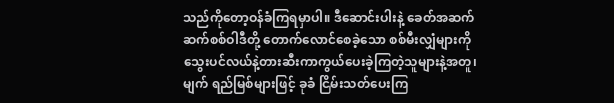သည်ကိုတော့ဝန်ခံကြရမှာပါ။ ဒီဆောင်းပါးနဲ့ ခေတ်အဆက်ဆက်စစ်ဝါဒီတို့ တောက်လောင်စေခဲ့သော စစ်မီးလျှံများကို သွေးပင်လယ်နဲ့တားဆီးကာကွယ်ပေးခဲ့ကြတဲ့သူများနဲ့အတူ၊ မျက် ရည်မြစ်များဖြင့် ခုခံ ငြိမ်းသတ်ပေးကြ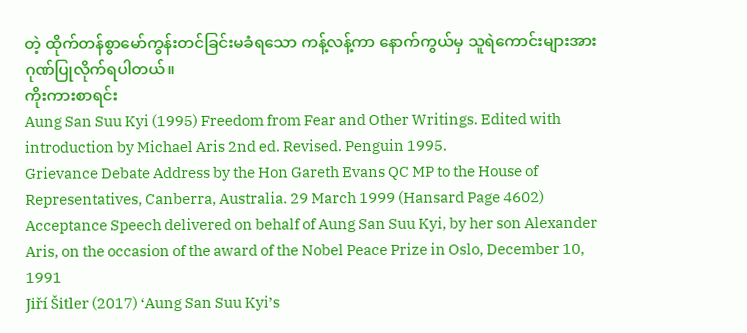တဲ့ ထိုက်တန်စွာမော်ကွန်းတင်ခြင်းမခံရသော ကန့်လန့်ကာ နောက်ကွယ်မှ သူရဲကောင်းများအား ဂုဏ်ပြုလိုက်ရပါတယ်။
ကိုးကားစာရင်း
Aung San Suu Kyi (1995) Freedom from Fear and Other Writings. Edited with introduction by Michael Aris 2nd ed. Revised. Penguin 1995.
Grievance Debate Address by the Hon Gareth Evans QC MP to the House of Representatives, Canberra, Australia. 29 March 1999 (Hansard Page 4602)
Acceptance Speech delivered on behalf of Aung San Suu Kyi, by her son Alexander Aris, on the occasion of the award of the Nobel Peace Prize in Oslo, December 10, 1991
Jiří Šitler (2017) ‘Aung San Suu Kyi’s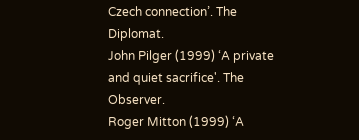Czech connection’. The Diplomat.
John Pilger (1999) ‘A private and quiet sacrifice'. The Observer.
Roger Mitton (1999) ‘A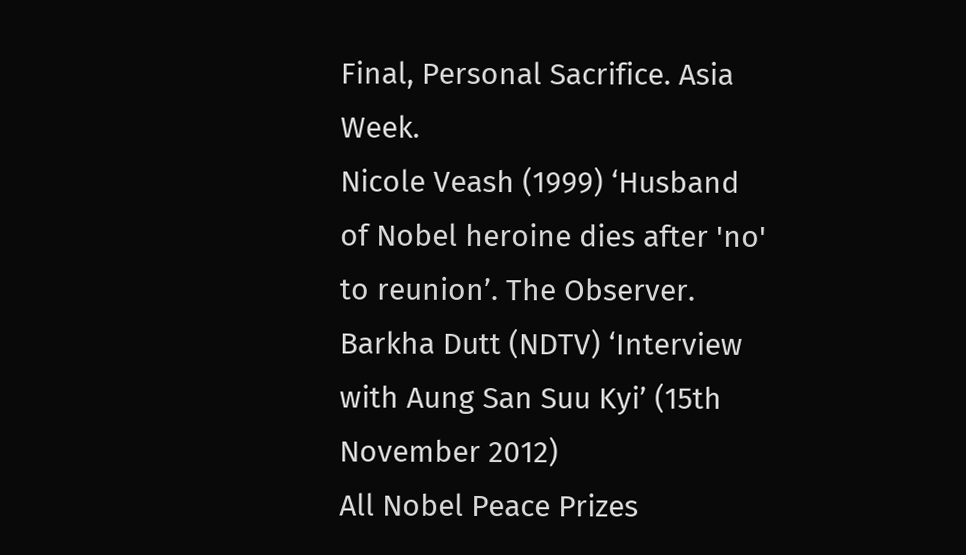Final, Personal Sacrifice. Asia Week.
Nicole Veash (1999) ‘Husband of Nobel heroine dies after 'no' to reunion’. The Observer.
Barkha Dutt (NDTV) ‘Interview with Aung San Suu Kyi’ (15th November 2012)
All Nobel Peace Prizes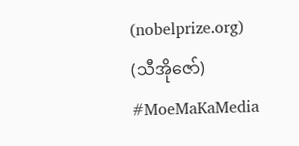(nobelprize.org)
(သီအိုဇော်)
#MoeMaKaMedia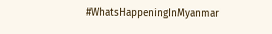#WhatsHappeningInMyanmar